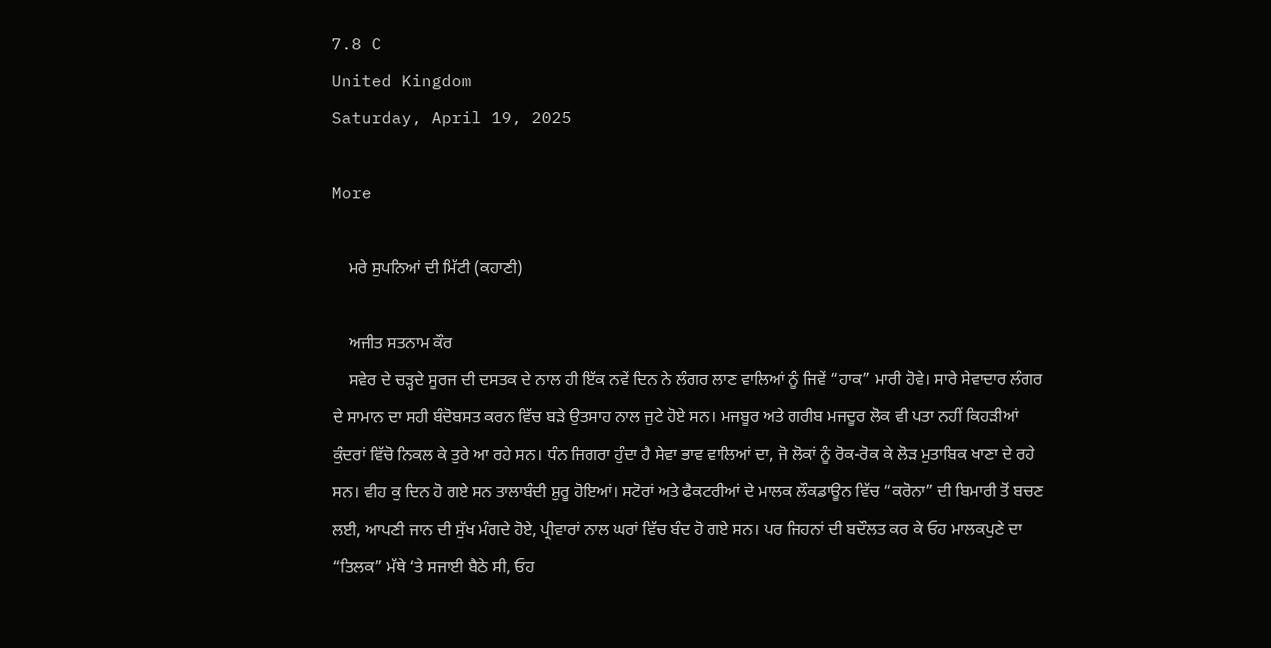7.8 C
United Kingdom
Saturday, April 19, 2025

More

    ਮਰੇ ਸੁਪਨਿਆਂ ਦੀ ਮਿੱਟੀ (ਕਹਾਣੀ)

    ਅਜੀਤ ਸਤਨਾਮ ਕੌਰ
    ਸਵੇਰ ਦੇ ਚੜ੍ਹਦੇ ਸੂਰਜ ਦੀ ਦਸਤਕ ਦੇ ਨਾਲ ਹੀ ਇੱਕ ਨਵੇਂ ਦਿਨ ਨੇ ਲੰਗਰ ਲਾਣ ਵਾਲਿਆਂ ਨੂੰ ਜਿਵੇਂ “ਹਾਕ” ਮਾਰੀ ਹੋਵੇ। ਸਾਰੇ ਸੇਵਾਦਾਰ ਲੰਗਰ ਦੇ ਸਾਮਾਨ ਦਾ ਸਹੀ ਬੰਦੋਬਸਤ ਕਰਨ ਵਿੱਚ ਬੜੇ ਉਤਸਾਹ ਨਾਲ ਜੁਟੇ ਹੋਏ ਸਨ। ਮਜਬੂਰ ਅਤੇ ਗਰੀਬ ਮਜਦੂਰ ਲੋਕ ਵੀ ਪਤਾ ਨਹੀਂ ਕਿਹੜੀਆਂ ਕੁੰਦਰਾਂ ਵਿੱਚੋ ਨਿਕਲ ਕੇ ਤੁਰੇ ਆ ਰਹੇ ਸਨ। ਧੰਨ ਜਿਗਰਾ ਹੁੰਦਾ ਹੈ ਸੇਵਾ ਭਾਵ ਵਾਲਿਆਂ ਦਾ, ਜੋ ਲੋਕਾਂ ਨੂੰ ਰੋਕ-ਰੋਕ ਕੇ ਲੋੜ ਮੁਤਾਬਿਕ ਖਾਣਾ ਦੇ ਰਹੇ ਸਨ। ਵੀਹ ਕੁ ਦਿਨ ਹੋ ਗਏ ਸਨ ਤਾਲਾਬੰਦੀ ਸ਼ੁਰੂ ਹੋਇਆਂ। ਸਟੋਰਾਂ ਅਤੇ ਫੈਕਟਰੀਆਂ ਦੇ ਮਾਲਕ ਲੌਕਡਾਊਨ ਵਿੱਚ “ਕਰੋਨਾ” ਦੀ ਬਿਮਾਰੀ ਤੋਂ ਬਚਣ ਲਈ, ਆਪਣੀ ਜਾਨ ਦੀ ਸੁੱਖ ਮੰਗਦੇ ਹੋਏ, ਪ੍ਰੀਵਾਰਾਂ ਨਾਲ ਘਰਾਂ ਵਿੱਚ ਬੰਦ ਹੋ ਗਏ ਸਨ। ਪਰ ਜਿਹਨਾਂ ਦੀ ਬਦੌਲਤ ਕਰ ਕੇ ਓਹ ਮਾਲਕਪੁਣੇ ਦਾ “ਤਿਲਕ” ਮੱਥੇ ‘ਤੇ ਸਜਾਈ ਬੈਠੇ ਸੀ, ਓਹ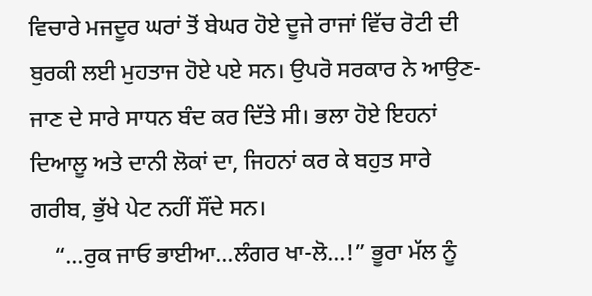ਵਿਚਾਰੇ ਮਜਦੂਰ ਘਰਾਂ ਤੋਂ ਬੇਘਰ ਹੋਏ ਦੂਜੇ ਰਾਜਾਂ ਵਿੱਚ ਰੋਟੀ ਦੀ ਬੁਰਕੀ ਲਈ ਮੁਹਤਾਜ ਹੋਏ ਪਏ ਸਨ। ਉਪਰੋ ਸਰਕਾਰ ਨੇ ਆਉਣ-ਜਾਣ ਦੇ ਸਾਰੇ ਸਾਧਨ ਬੰਦ ਕਰ ਦਿੱਤੇ ਸੀ। ਭਲਾ ਹੋਏ ਇਹਨਾਂ ਦਿਆਲੂ ਅਤੇ ਦਾਨੀ ਲੋਕਾਂ ਦਾ, ਜਿਹਨਾਂ ਕਰ ਕੇ ਬਹੁਤ ਸਾਰੇ ਗਰੀਬ, ਭੁੱਖੇ ਪੇਟ ਨਹੀਂ ਸੌਂਦੇ ਸਨ।
    “…ਰੁਕ ਜਾਓ ਭਾਈਆ…ਲੰਗਰ ਖਾ-ਲੋ…!” ਭੂਰਾ ਮੱਲ ਨੂੰ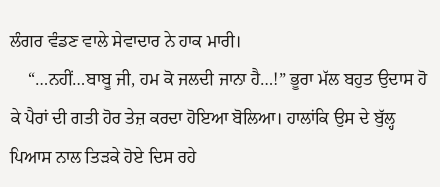ਲੰਗਰ ਵੰਡਣ ਵਾਲੇ ਸੇਵਾਦਾਰ ਨੇ ਹਾਕ ਮਾਰੀ।
    “…ਨਹੀਂ…ਬਾਬੂ ਜੀ, ਹਮ ਕੋ ਜਲਦੀ ਜਾਨਾ ਹੈ…!” ਭੂਰਾ ਮੱਲ ਬਹੁਤ ਉਦਾਸ ਹੋ ਕੇ ਪੈਰਾਂ ਦੀ ਗਤੀ ਹੋਰ ਤੇਜ਼ ਕਰਦਾ ਹੋਇਆ ਬੋਲਿਆ। ਹਾਲਾਂਕਿ ਉਸ ਦੇ ਬੁੱਲ੍ਹ ਪਿਆਸ ਨਾਲ ਤਿੜਕੇ ਹੋਏ ਦਿਸ ਰਹੇ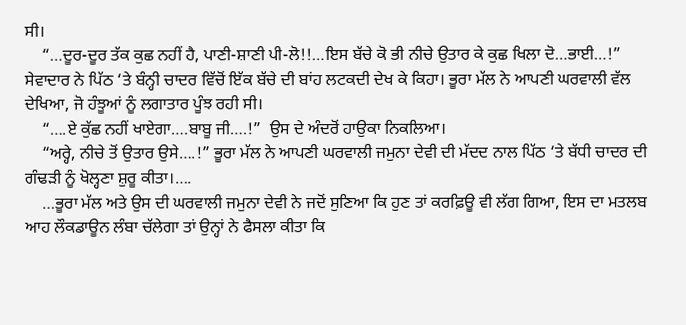ਸੀ।
    “…ਦੂਰ-ਦੂਰ ਤੱਕ ਕੁਛ ਨਹੀਂ ਹੈ, ਪਾਣੀ-ਸ਼ਾਣੀ ਪੀ-ਲੋ!!…ਇਸ ਬੱਚੇ ਕੋ ਭੀ ਨੀਚੇ ਉਤਾਰ ਕੇ ਕੁਛ ਖਿਲਾ ਦੋ…ਭਾਈ…!” ਸੇਵਾਦਾਰ ਨੇ ਪਿੱਠ ‘ਤੇ ਬੰਨ੍ਹੀ ਚਾਦਰ ਵਿੱਚੋਂ ਇੱਕ ਬੱਚੇ ਦੀ ਬਾਂਹ ਲਟਕਦੀ ਦੇਖ ਕੇ ਕਿਹਾ। ਭੂਰਾ ਮੱਲ ਨੇ ਆਪਣੀ ਘਰਵਾਲੀ ਵੱਲ ਦੇਖਿਆ, ਜੋ ਹੰਝੂਆਂ ਨੂੰ ਲਗਾਤਾਰ ਪੂੰਝ ਰਹੀ ਸੀ।
    “….ਏ ਕੁੱਛ ਨਹੀਂ ਖਾਏਗਾ….ਬਾਬੂ ਜੀ….!”  ਉਸ ਦੇ ਅੰਦਰੋਂ ਹਾਉਕਾ ਨਿਕਲਿਆ।
    “ਅਰ੍ਹੇ, ਨੀਚੇ ਤੋਂ ਉਤਾਰ ਉਸੇ….!” ਭੂਰਾ ਮੱਲ ਨੇ ਆਪਣੀ ਘਰਵਾਲੀ ਜਮੁਨਾ ਦੇਵੀ ਦੀ ਮੱਦਦ ਨਾਲ ਪਿੱਠ ‘ਤੇ ਬੱਧੀ ਚਾਦਰ ਦੀ ਗੰਢੜੀ ਨੂੰ ਖੋਲ੍ਹਣਾ ਸ਼ੁਰੂ ਕੀਤਾ।….
    …ਭੂਰਾ ਮੱਲ ਅਤੇ ਉਸ ਦੀ ਘਰਵਾਲੀ ਜਮੁਨਾ ਦੇਵੀ ਨੇ ਜਦੋਂ ਸੁਣਿਆ ਕਿ ਹੁਣ ਤਾਂ ਕਰਫ਼ਿਊ ਵੀ ਲੱਗ ਗਿਆ, ਇਸ ਦਾ ਮਤਲਬ ਆਹ ਲੌਕਡਾਊਨ ਲੰਬਾ ਚੱਲੇਗਾ ਤਾਂ ਉਨ੍ਹਾਂ ਨੇ ਫੈਸਲਾ ਕੀਤਾ ਕਿ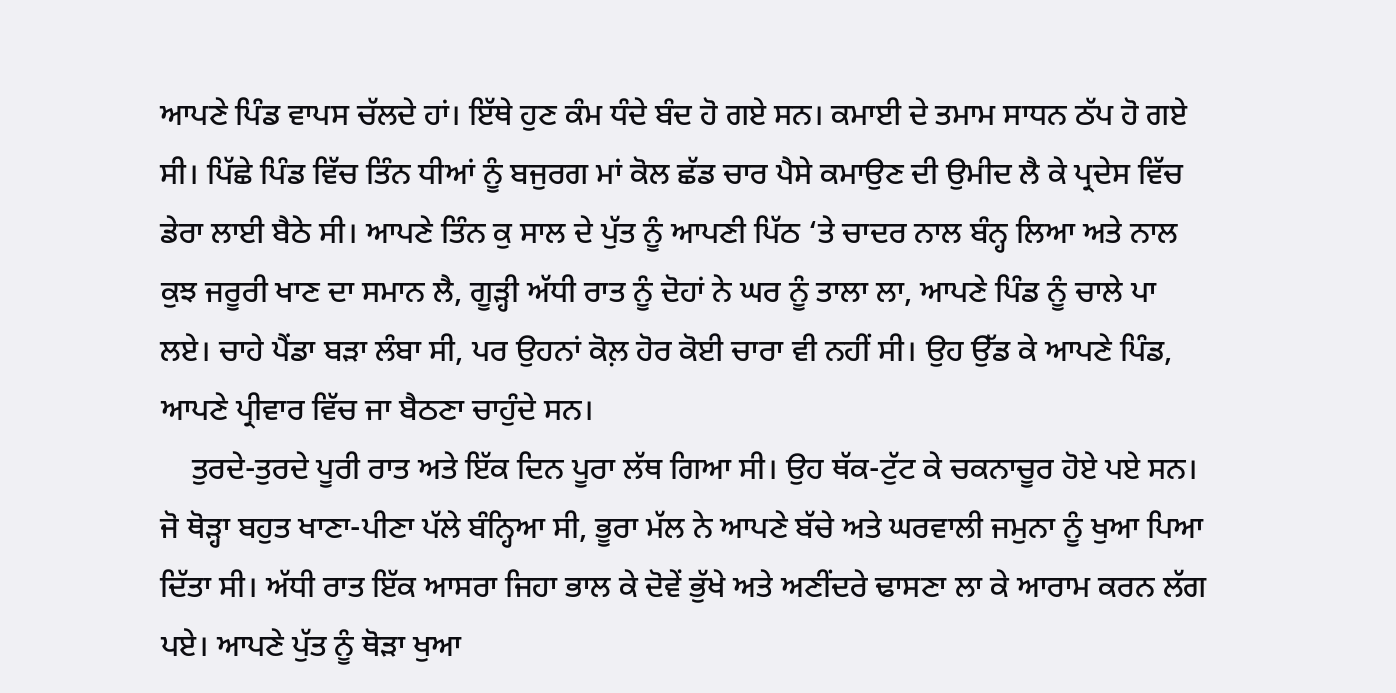ਆਪਣੇ ਪਿੰਡ ਵਾਪਸ ਚੱਲਦੇ ਹਾਂ। ਇੱਥੇ ਹੁਣ ਕੰਮ ਧੰਦੇ ਬੰਦ ਹੋ ਗਏ ਸਨ। ਕਮਾਈ ਦੇ ਤਮਾਮ ਸਾਧਨ ਠੱਪ ਹੋ ਗਏ ਸੀ। ਪਿੱਛੇ ਪਿੰਡ ਵਿੱਚ ਤਿੰਨ ਧੀਆਂ ਨੂੰ ਬਜੁਰਗ ਮਾਂ ਕੋਲ ਛੱਡ ਚਾਰ ਪੈਸੇ ਕਮਾਉਣ ਦੀ ਉਮੀਦ ਲੈ ਕੇ ਪ੍ਰਦੇਸ ਵਿੱਚ ਡੇਰਾ ਲਾਈ ਬੈਠੇ ਸੀ। ਆਪਣੇ ਤਿੰਨ ਕੁ ਸਾਲ ਦੇ ਪੁੱਤ ਨੂੰ ਆਪਣੀ ਪਿੱਠ ‘ਤੇ ਚਾਦਰ ਨਾਲ ਬੰਨ੍ਹ ਲਿਆ ਅਤੇ ਨਾਲ ਕੁਝ ਜਰੂਰੀ ਖਾਣ ਦਾ ਸਮਾਨ ਲੈ, ਗੂੜ੍ਹੀ ਅੱਧੀ ਰਾਤ ਨੂੰ ਦੋਹਾਂ ਨੇ ਘਰ ਨੂੰ ਤਾਲਾ ਲਾ, ਆਪਣੇ ਪਿੰਡ ਨੂੰ ਚਾਲੇ ਪਾ ਲਏ। ਚਾਹੇ ਪੈਂਡਾ ਬੜਾ ਲੰਬਾ ਸੀ, ਪਰ ਉਹਨਾਂ ਕੋਲ਼ ਹੋਰ ਕੋਈ ਚਾਰਾ ਵੀ ਨਹੀਂ ਸੀ। ਉਹ ਉੱਡ ਕੇ ਆਪਣੇ ਪਿੰਡ, ਆਪਣੇ ਪ੍ਰੀਵਾਰ ਵਿੱਚ ਜਾ ਬੈਠਣਾ ਚਾਹੁੰਦੇ ਸਨ।
    ਤੁਰਦੇ-ਤੁਰਦੇ ਪੂਰੀ ਰਾਤ ਅਤੇ ਇੱਕ ਦਿਨ ਪੂਰਾ ਲੱਥ ਗਿਆ ਸੀ। ਉਹ ਥੱਕ-ਟੁੱਟ ਕੇ ਚਕਨਾਚੂਰ ਹੋਏ ਪਏ ਸਨ। ਜੋ ਥੋੜ੍ਹਾ ਬਹੁਤ ਖਾਣਾ-ਪੀਣਾ ਪੱਲੇ ਬੰਨ੍ਹਿਆ ਸੀ, ਭੂਰਾ ਮੱਲ ਨੇ ਆਪਣੇ ਬੱਚੇ ਅਤੇ ਘਰਵਾਲੀ ਜਮੁਨਾ ਨੂੰ ਖੁਆ ਪਿਆ ਦਿੱਤਾ ਸੀ। ਅੱਧੀ ਰਾਤ ਇੱਕ ਆਸਰਾ ਜਿਹਾ ਭਾਲ ਕੇ ਦੋਵੇਂ ਭੁੱਖੇ ਅਤੇ ਅਣੀਂਦਰੇ ਢਾਸਣਾ ਲਾ ਕੇ ਆਰਾਮ ਕਰਨ ਲੱਗ ਪਏ। ਆਪਣੇ ਪੁੱਤ ਨੂੰ ਥੋੜਾ ਖੁਆ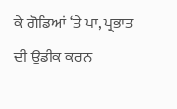ਕੇ ਗੋਡਿਆਂ ‘ਤੇ ਪਾ, ਪ੍ਰਭਾਤ ਦੀ ਉਡੀਕ ਕਰਨ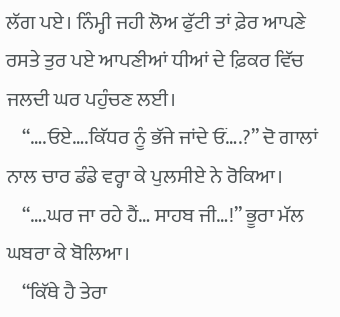ਲੱਗ ਪਏ। ਨਿੰਮ੍ਹੀ ਜਹੀ ਲੋਅ ਫੁੱਟੀ ਤਾਂ ਫ਼ੇਰ ਆਪਣੇ ਰਸਤੇ ਤੁਰ ਪਏ ਆਪਣੀਆਂ ਧੀਆਂ ਦੇ ਫ਼ਿਕਰ ਵਿੱਚ ਜਲਦੀ ਘਰ ਪਹੁੰਚਣ ਲਈ।
    “….ਓਏ….ਕਿੱਧਰ ਨੂੰ ਭੱਜੇ ਜਾਂਦੇ ਓਂ….?” ਦੋ ਗਾਲਾਂ ਨਾਲ ਚਾਰ ਡੰਡੇ ਵਰ੍ਹਾ ਕੇ ਪੁਲਸੀਏ ਨੇ ਰੋਕਿਆ।
    “….ਘਰ ਜਾ ਰਹੇ ਹੈਂ… ਸਾਹਬ ਜੀ…!” ਭੂਰਾ ਮੱਲ ਘਬਰਾ ਕੇ ਬੋਲਿਆ।
    “ਕਿੱਥੇ ਹੈ ਤੇਰਾ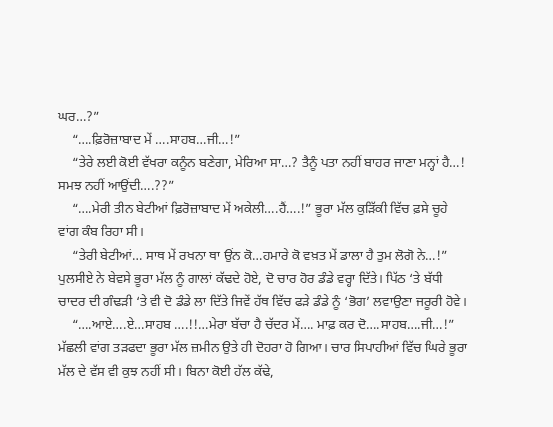ਘਰ…?”
    “….ਫ਼ਿਰੋਜ਼ਾਬਾਦ ਮੇਂ ….ਸਾਹਬ…ਜੀ…!”
    “ਤੇਰੇ ਲਈ ਕੋਈ ਵੱਖਰਾ ਕਨੂੰਨ ਬਣੇਗਾ, ਮੇਰਿਆ ਸਾ…? ਤੈਨੂੰ ਪਤਾ ਨਹੀਂ ਬਾਹਰ ਜਾਣਾ ਮਨ੍ਹਾਂ ਹੈ…! ਸਮਝ ਨਹੀਂ ਆਉਂਦੀ….??”
    “….ਮੇਰੀ ਤੀਨ ਬੇਟੀਆਂ ਫ਼ਿਰੋਜ਼ਾਬਾਦ ਮੇਂ ਅਕੇਲੀ….ਹੈਂ….!” ਭੂਰਾ ਮੱਲ ਕੁੜਿੱਕੀ ਵਿੱਚ ਫ਼ਸੇ ਚੂਹੇ ਵਾਂਗ ਕੰਬ ਰਿਹਾ ਸੀ।
    “ਤੇਰੀ ਬੇਟੀਆਂ… ਸਾਥ ਮੇਂ ਰਖਨਾ ਥਾ ਉਂਨ ਕੋ…ਹਮਾਰੇ ਕੋ ਵਖ਼ਤ ਮੇਂ ਡਾਲਾ ਹੈ ਤੁਮ ਲੋਗੋ ਨੇ…!” ਪੁਲਸੀਏ ਨੇ ਬੇਵਸੇ ਭੂਰਾ ਮੱਲ ਨੂੰ ਗਾਲਾਂ ਕੱਢਦੇ ਹੋਏ, ਦੋ ਚਾਰ ਹੋਰ ਡੰਡੇ ਵਰ੍ਹਾ ਦਿੱਤੇ। ਪਿੱਠ ‘ਤੇ ਬੱਧੀ ਚਾਦਰ ਦੀ ਗੰਢੜੀ ‘ਤੇ ਵੀ ਦੋ ਡੰਡੇ ਲਾ ਦਿੱਤੇ ਜਿਵੇਂ ਹੱਥ ਵਿੱਚ ਫੜੇ ਡੰਡੇ ਨੂੰ ‘ਭੋਗ’ ਲਵਾਉਣਾ ਜਰੂਰੀ ਹੋਵੇ।
    “….ਆਏ….ਏ…ਸਾਹਬ ….!!…ਮੇਰਾ ਬੱਚਾ ਹੈ ਚੱਦਰ ਮੇਂ…. ਮਾਫ਼ ਕਰ ਦੋ….ਸਾਹਬ….ਜੀ…!” ਮੱਛਲੀ ਵਾਂਗ ਤੜਫਦਾ ਭੂਰਾ ਮੱਲ ਜ਼ਮੀਨ ਉਤੇ ਹੀ ਦੋਹਰਾ ਹੋ ਗਿਆ। ਚਾਰ ਸਿਪਾਹੀਆਂ ਵਿੱਚ ਘਿਰੇ ਭੂਰਾ ਮੱਲ ਦੇ ਵੱਸ ਵੀ ਕੁਝ ਨਹੀਂ ਸੀ। ਬਿਨਾ ਕੋਈ ਹੱਲ ਕੱਢੇ,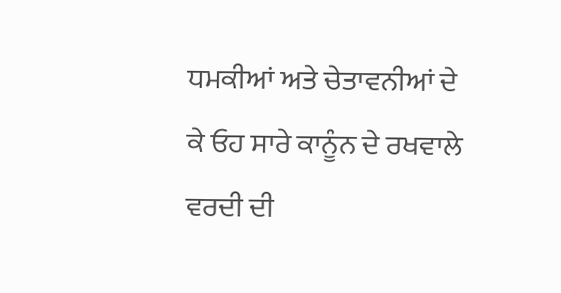ਧਮਕੀਆਂ ਅਤੇ ਚੇਤਾਵਨੀਆਂ ਦੇ ਕੇ ਓਹ ਸਾਰੇ ਕਾਨੂੰਨ ਦੇ ਰਖਵਾਲੇ ਵਰਦੀ ਦੀ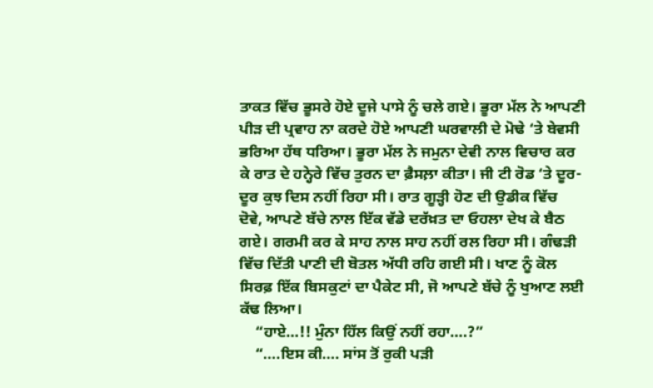ਤਾਕਤ ਵਿੱਚ ਭੂਸਰੇ ਹੋਏ ਦੂਜੇ ਪਾਸੇ ਨੂੰ ਚਲੇ ਗਏ। ਭੂਰਾ ਮੱਲ ਨੇ ਆਪਣੀ ਪੀੜ ਦੀ ਪ੍ਰਵਾਹ ਨਾ ਕਰਦੇ ਹੋਏ ਆਪਣੀ ਘਰਵਾਲੀ ਦੇ ਮੋਢੇ ‘ਤੇ ਬੇਵਸੀ ਭਰਿਆ ਹੱਥ ਧਰਿਆ। ਭੂਰਾ ਮੱਲ ਨੇ ਜਮੁਨਾ ਦੇਵੀ ਨਾਲ ਵਿਚਾਰ ਕਰ ਕੇ ਰਾਤ ਦੇ ਹਨ੍ਹੇਰੇ ਵਿੱਚ ਤੁਰਨ ਦਾ ਫ਼ੈਸਲ਼ਾ ਕੀਤਾ। ਜੀ ਟੀ ਰੋਡ ‘ਤੇ ਦੂਰ-ਦੂਰ ਕੁਝ ਦਿਸ ਨਹੀਂ ਰਿਹਾ ਸੀ। ਰਾਤ ਗੂੜ੍ਹੀ ਹੋਣ ਦੀ ਉਡੀਕ ਵਿੱਚ ਦੋਵੇ, ਆਪਣੇ ਬੱਚੇ ਨਾਲ ਇੱਕ ਵੱਡੇ ਦਰੱਖ਼ਤ ਦਾ ਓਹਲਾ ਦੇਖ ਕੇ ਬੈਠ ਗਏ। ਗਰਮੀ ਕਰ ਕੇ ਸਾਹ ਨਾਲ ਸਾਹ ਨਹੀਂ ਰਲ ਰਿਹਾ ਸੀ। ਗੰਢੜੀ ਵਿੱਚ ਦਿੱਤੀ ਪਾਣੀ ਦੀ ਬੋਤਲ ਅੱਧੀ ਰਹਿ ਗਈ ਸੀ। ਖਾਣ ਨੂੰ ਕੋਲ ਸਿਰਫ਼ ਇੱਕ ਬਿਸਕੁਟਾਂ ਦਾ ਪੈਕੇਟ ਸੀ, ਜੋ ਆਪਣੇ ਬੱਚੇ ਨੂੰ ਖੁਆਣ ਲਈ ਕੱਢ ਲਿਆ।
    “ਹਾਏ…!! ਮੁੰਨਾ ਹਿੱਲ ਕਿਉਂ ਨਹੀਂ ਰਹਾ….?”
    “….ਇਸ ਕੀ…. ਸਾਂਸ ਤੋਂ ਰੁਕੀ ਪੜੀ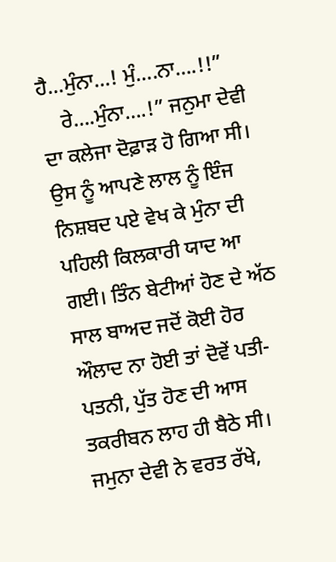ਹੈ…ਮੁੰਨਾ…! ਮੁੰ….ਨਾ….!!”
    ਰੇ….ਮੁੰਨਾ….!” ਜਨੁਮਾ ਦੇਵੀ ਦਾ ਕਲੇਜਾ ਦੋਫ਼ਾੜ ਹੋ ਗਿਆ ਸੀ। ਉਸ ਨੂੰ ਆਪਣੇ ਲਾਲ ਨੂੰ ਇੰਜ ਨਿਸ਼ਬਦ ਪਏ ਵੇਖ ਕੇ ਮੁੰਨਾ ਦੀ ਪਹਿਲੀ ਕਿਲਕਾਰੀ ਯਾਦ ਆ ਗਈ। ਤਿੰਨ ਬੇਟੀਆਂ ਹੋਣ ਦੇ ਅੱਠ ਸਾਲ ਬਾਅਦ ਜਦੋਂ ਕੋਈ ਹੋਰ ਔਲਾਦ ਨਾ ਹੋਈ ਤਾਂ ਦੋਵੇਂ ਪਤੀ-ਪਤਨੀ, ਪੁੱਤ ਹੋਣ ਦੀ ਆਸ ਤਕਰੀਬਨ ਲਾਹ ਹੀ ਬੈਠੇ ਸੀ। ਜਮੁਨਾ ਦੇਵੀ ਨੇ ਵਰਤ ਰੱਖੇ,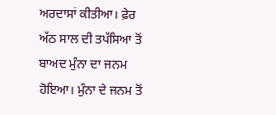ਅਰਦਾਸਾਂ ਕੀਤੀਆ। ਫ਼ੇਰ ਅੱਠ ਸਾਲ ਦੀ ਤਪੱਸਿਆ ਤੋਂ ਬਾਅਦ ਮੁੰਨਾ ਦਾ ਜਨਮ ਹੋਇਆ। ਮੁੰਨਾ ਦੇ ਜਨਮ ਤੋਂ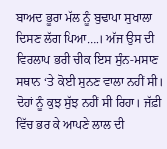ਬਾਅਦ ਭੂਰਾ ਮੱਲ ਨੂੰ ਬੁਢਾਪਾ ਸੁਖਾਲਾ ਦਿਸਣ ਲੱਗ ਪਿਆ….। ਅੱਜ ਉਸ ਦੀ ਵਿਰਲਾਪ ਭਰੀ ਚੀਕ ਇਸ ਸੁੰਨ-ਮਸਾਣ ਸਥਾਨ ‘ਤੇ ਕੋਈ ਸੁਨਣ ਵਾਲਾ ਨਹੀਂ ਸੀ। ਦੋਹਾਂ ਨੂੰ ਕੁਝ ਸੁੱਝ ਨਹੀਂ ਸੀ ਰਿਹਾ। ਜੱਫ਼ੀ ਵਿੱਚ ਭਰ ਕੇ ਆਪਣੇ ਲਾਲ ਦੀ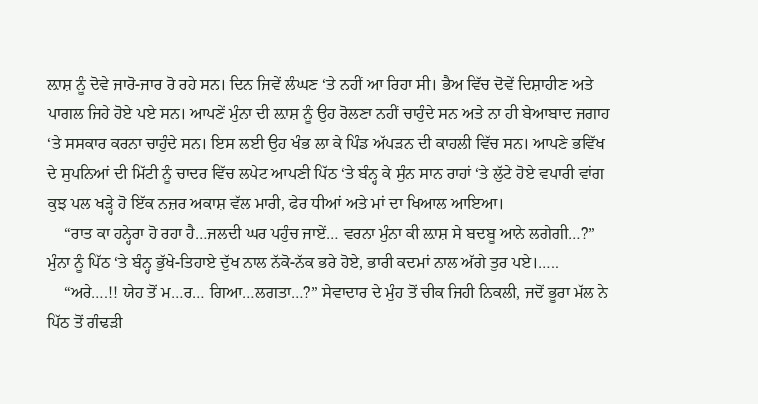ਲ਼ਾਸ਼ ਨੂੰ ਦੋਵੇ ਜਾਰੋ-ਜਾਰ ਰੋ ਰਹੇ ਸਨ। ਦਿਨ ਜਿਵੇਂ ਲੰਘਣ ‘ਤੇ ਨਹੀਂ ਆ ਰਿਹਾ ਸੀ। ਭੈਅ ਵਿੱਚ ਦੋਵੇਂ ਦਿਸ਼ਾਹੀਣ ਅਤੇ ਪਾਗਲ ਜਿਹੇ ਹੋਏ ਪਏ ਸਨ। ਆਪਣੇਂ ਮੁੰਨਾ ਦੀ ਲ਼ਾਸ਼ ਨੂੰ ਉਹ ਰੋਲਣਾ ਨਹੀਂ ਚਾਹੁੰਦੇ ਸਨ ਅਤੇ ਨਾ ਹੀ ਬੇਆਬਾਦ ਜਗਾਹ ‘ਤੇ ਸਸਕਾਰ ਕਰਨਾ ਚਾਹੁੰਦੇ ਸਨ। ਇਸ ਲਈ ਉਹ ਖੰਭ ਲਾ ਕੇ ਪਿੰਡ ਅੱਪੜਨ ਦੀ ਕਾਹਲੀ ਵਿੱਚ ਸਨ। ਆਪਣੇ ਭਵਿੱਖ ਦੇ ਸੁਪਨਿਆਂ ਦੀ ਮਿੱਟੀ ਨੂੰ ਚਾਦਰ ਵਿੱਚ ਲਪੇਟ ਆਪਣੀ ਪਿੱਠ ‘ਤੇ ਬੰਨ੍ਹ ਕੇ ਸੁੰਨ ਸਾਨ ਰਾਹਾਂ ‘ਤੇ ਲੁੱਟੇ ਹੋਏ ਵਪਾਰੀ ਵਾਂਗ ਕੁਝ ਪਲ ਖੜ੍ਹੇ ਹੋ ਇੱਕ ਨਜ਼ਰ ਅਕਾਸ਼ ਵੱਲ ਮਾਰੀ, ਫੇਰ ਧੀਆਂ ਅਤੇ ਮਾਂ ਦਾ ਖਿਆਲ ਆਇਆ।
    “ਰਾਤ ਕਾ ਹਨ੍ਹੇਰਾ ਹੋ ਰਹਾ ਹੈ…ਜਲਦੀ ਘਰ ਪਹੁੰਚ ਜਾਏਂ… ਵਰਨਾ ਮੁੰਨਾ ਕੀ ਲ਼ਾਸ਼ ਸੇ ਬਦਬੂ ਆਨੇ ਲਗੇਗੀ…?” ਮੁੰਨਾ ਨੂੰ ਪਿੱਠ ‘ਤੇ ਬੰਨ੍ਹ ਭੁੱਖੇ-ਤਿਹਾਏ ਦੁੱਖ ਨਾਲ ਨੱਕੋ-ਨੱਕ ਭਰੇ ਹੋਏ, ਭਾਰੀ ਕਦਮਾਂ ਨਾਲ ਅੱਗੇ ਤੁਰ ਪਏ।…..
    “ਅਰੇ….!! ਯੇਹ ਤੋਂ ਮ…ਰ… ਗਿਆ…ਲਗਤਾ…?” ਸੇਵਾਦਾਰ ਦੇ ਮੁੰਹ ਤੋਂ ਚੀਕ ਜਿਹੀ ਨਿਕਲੀ, ਜਦੋਂ ਭੂਰਾ ਮੱਲ ਨੇ ਪਿੱਠ ਤੋਂ ਗੰਢੜੀ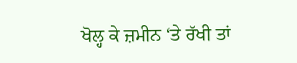ਖੋਲ੍ਹ ਕੇ ਜ਼ਮੀਨ ‘ਤੇ ਰੱਖੀ ਤਾਂ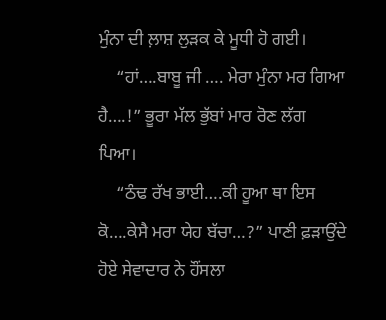ਮੁੰਨਾ ਦੀ ਲ਼ਾਸ਼ ਲੁੜਕ ਕੇ ਮੂਧੀ ਹੋ ਗਈ।
    “ਹਾਂ….ਬਾਬੂ ਜੀ …. ਮੇਰਾ ਮੁੰਨਾ ਮਰ ਗਿਆ ਹੈ….!” ਭੂਰਾ ਮੱਲ ਭੁੱਬਾਂ ਮਾਰ ਰੋਣ ਲੱਗ ਪਿਆ।
    “ਠੰਢ ਰੱਖ ਭਾਈ….ਕੀ ਹੂਆ ਥਾ ਇਸ ਕੋ….ਕੇਸੈ ਮਰਾ ਯੇਹ ਬੱਚਾ…?” ਪਾਣੀ ਫ਼ੜਾਉਂਦੇ ਹੋਏ ਸੇਵਾਦਾਰ ਨੇ ਹੌਂਸਲਾ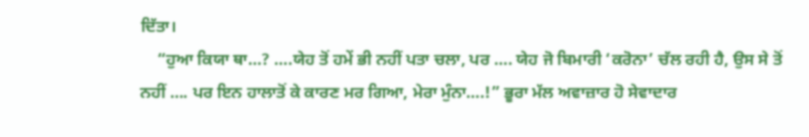ਦਿੱਤਾ।
    “ਹੁਆ ਕਿਯਾ ਥਾ…? ….ਯੇਹ ਤੋਂ ਹਮੇਂ ਭੀ ਨਹੀਂ ਪਤਾ ਚਲਾ, ਪਰ …. ਯੇਹ ਜੋ ਬਿਮਾਰੀ ‘ਕਰੋਨਾ’ ਚੱਲ ਰਹੀ ਹੈ, ਉਸ ਸੇ ਤੋਂ ਨਹੀਂ …. ਪਰ ਇਨ ਹਾਲਾਤੋਂ ਕੇ ਕਾਰਣ ਮਰ ਗਿਆ, ਮੇਰਾ ਮੁੰਨਾ….!” ਭੂਰਾ ਮੱਲ ਅਵਾਜ਼ਾਰ ਹੋ ਸੇਵਾਦਾਰ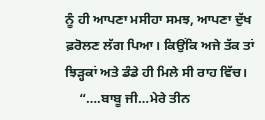ਨੂੰ ਹੀ ਆਪਣਾ ਮਸੀਹਾ ਸਮਝ, ਆਪਣਾ ਦੁੱਖ ਫ਼ਰੋਲਣ ਲੱਗ ਪਿਆ। ਕਿਉਂਕਿ ਅਜੇ ਤੱਕ ਤਾਂ ਝਿੜ੍ਹਕਾਂ ਅਤੇ ਡੰਡੇ ਹੀ ਮਿਲੇ ਸੀ ਰਾਹ ਵਿੱਚ।
    “….ਬਾਬੂ ਜੀ…ਮੇਰੇ ਤੀਨ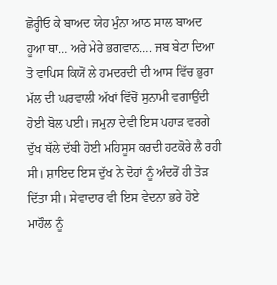ਛੋਰ੍ਹੀਓ ਕੇ ਬਾਅਦ ਯੇਹ ਮੁੰਨਾ ਆਠ ਸਾਲ ਬਾਅਦ ਹੂਆ ਥਾ… ਅਰੇ ਮੇਰੇ ਭਗਵਾਨ…. ਜਬ ਬੇਟਾ ਦਿਆ ਤੋ ਵਾਪਿਸ ਕਿਯੋਂ ਲੇ ਹਮਦਰਦੀ ਦੀ ਆਸ ਵਿੱਚ ਭੁਰਾ ਮੱਲ ਦੀ ਘਰਵਾਲੀ ਅੱਖਾਂ ਵਿੱਚੋਂ ਸੁਨਾਮੀ ਵਗਾਉਂਦੀ ਹੋਈ ਬੋਲ ਪਈ। ਜਮੁਨਾ ਦੇਵੀ ਇਸ ਪਹਾੜ ਵਰਗੇ ਦੁੱਖ ਥੱਲੇ ਦੱਬੀ ਹੋਈ ਮਹਿਸੂਸ ਕਰਦੀ ਹਟਕੋਰੇ ਲੈ ਰਹੀ ਸੀ। ਸ਼ਾਇਦ ਇਸ ਦੁੱਖ ਨੇ ਦੋਹਾਂ ਨੂੰ ਅੰਦਰੋਂ ਹੀ ਤੋੜ ਦਿੱਤਾ ਸੀ। ਸੇਵਾਦਾਰ ਵੀ ਇਸ ਵੇਦਨਾ ਭਰੇ ਹੋਏ ਮਾਹੌਲ ਨੂੰ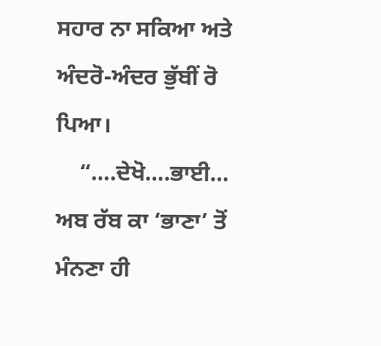ਸਹਾਰ ਨਾ ਸਕਿਆ ਅਤੇ ਅੰਦਰੋ-ਅੰਦਰ ਭੁੱਬੀਂ ਰੋ ਪਿਆ।
    “….ਦੇਖੋ….ਭਾਈ… ਅਬ ਰੱਬ ਕਾ ‘ਭਾਣਾ’ ਤੋਂ ਮੰਨਣਾ ਹੀ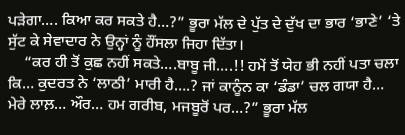ਪੜੇਗਾ…. ਕਿਆ ਕਰ ਸਕਤੇ ਹੈ…?” ਭੂਰਾ ਮੱਲ ਦੇ ਪੁੱਤ ਦੇ ਦੁੱਖ ਦਾ ਭਾਰ ‘ਭਾਣੇ’ ‘ਤੇ ਸੁੱਟ ਕੇ ਸੇਵਾਦਾਰ ਨੇ ਉਨ੍ਹਾਂ ਨੂੰ ਹੌਂਸਲਾ ਜਿਹਾ ਦਿੱਤਾ।
    “ਕਰ ਹੀ ਤੋਂ ਕੁਛ ਨਹੀਂ ਸਕਤੇ….ਬਾਬੂ ਜੀ….!! ਹਮੇਂ ਤੋਂ ਯੇਹ ਭੀ ਨਹੀਂ ਪਤਾ ਚਲਾ ਕਿ… ਕੁਦਰਤ ਨੇ ‘ਲਾਠੀ’ ਮਾਰੀ ਹੈ….? ਜਾਂ ਕਾਨੂੰਨ ਕਾ ‘ਡੰਡਾ’ ਚਲ ਗਯਾ ਹੈ… ਮੇਰੇ ਲਾਲ਼… ਔਰ… ਹਮ ਗਰੀਬ, ਮਜਬੂਰੋਂ ਪਰ…?” ਭੂਰਾ ਮੱਲ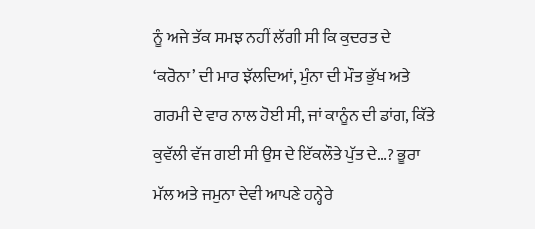ਨੂੰ ਅਜੇ ਤੱਕ ਸਮਝ ਨਹੀਂ ਲੱਗੀ ਸੀ ਕਿ ਕੁਦਰਤ ਦੇ ‘ਕਰੋਨਾ’ ਦੀ ਮਾਰ ਝੱਲਦਿਆਂ, ਮੁੰਨਾ ਦੀ ਮੌਤ ਭੁੱਖ ਅਤੇ ਗਰਮੀ ਦੇ ਵਾਰ ਨਾਲ ਹੋਈ ਸੀ, ਜਾਂ ਕਾਨੂੰਨ ਦੀ ਡਾਂਗ, ਕਿੱਤੇ ਕੁਵੱਲੀ ਵੱਜ ਗਈ ਸੀ ਉਸ ਦੇ ਇੱਕਲੌਤੇ ਪੁੱਤ ਦੇ…? ਭੂਰਾ ਮੱਲ ਅਤੇ ਜਮੁਨਾ ਦੇਵੀ ਆਪਣੇ ਹਨ੍ਹੇਰੇ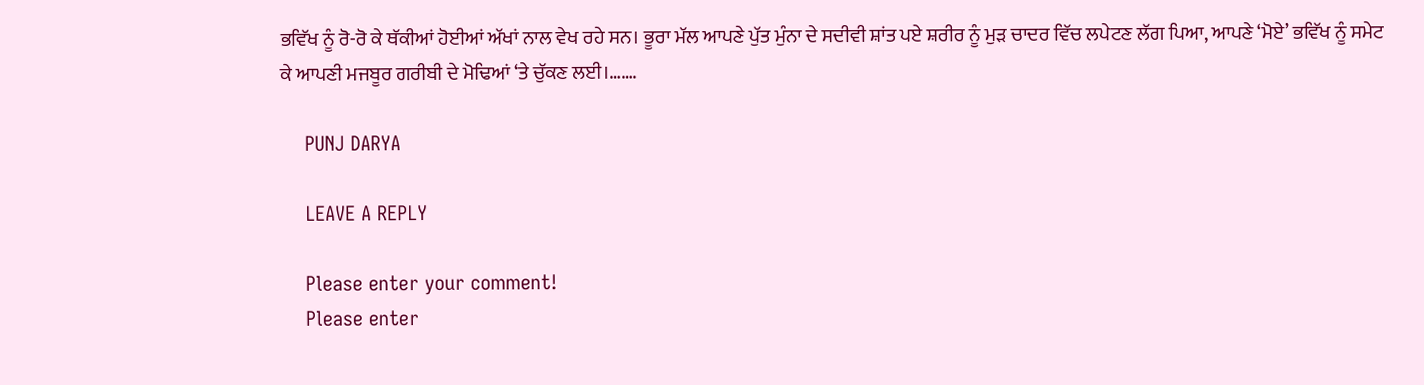ਭਵਿੱਖ ਨੂੰ ਰੋ-ਰੋ ਕੇ ਥੱਕੀਆਂ ਹੋਈਆਂ ਅੱਖਾਂ ਨਾਲ ਵੇਖ ਰਹੇ ਸਨ। ਭੂਰਾ ਮੱਲ ਆਪਣੇ ਪੁੱਤ ਮੁੰਨਾ ਦੇ ਸਦੀਵੀ ਸ਼ਾਂਤ ਪਏ ਸ਼ਰੀਰ ਨੂੰ ਮੁੜ ਚਾਦਰ ਵਿੱਚ ਲਪੇਟਣ ਲੱਗ ਪਿਆ, ਆਪਣੇ ‘ਮੋਏ’ ਭਵਿੱਖ ਨੂੰ ਸਮੇਟ ਕੇ ਆਪਣੀ ਮਜਬੂਰ ਗਰੀਬੀ ਦੇ ਮੋਢਿਆਂ ‘ਤੇ ਚੁੱਕਣ ਲਈ।…….

    PUNJ DARYA

    LEAVE A REPLY

    Please enter your comment!
    Please enter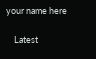your name here

    Latest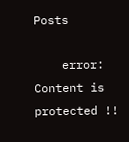Posts

    error: Content is protected !!